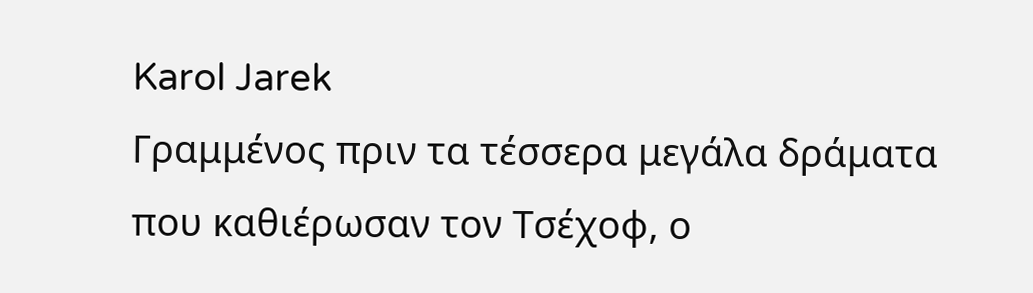Karol Jarek
Γραμμένος πριν τα τέσσερα μεγάλα δράματα που καθιέρωσαν τον Τσέχοφ, ο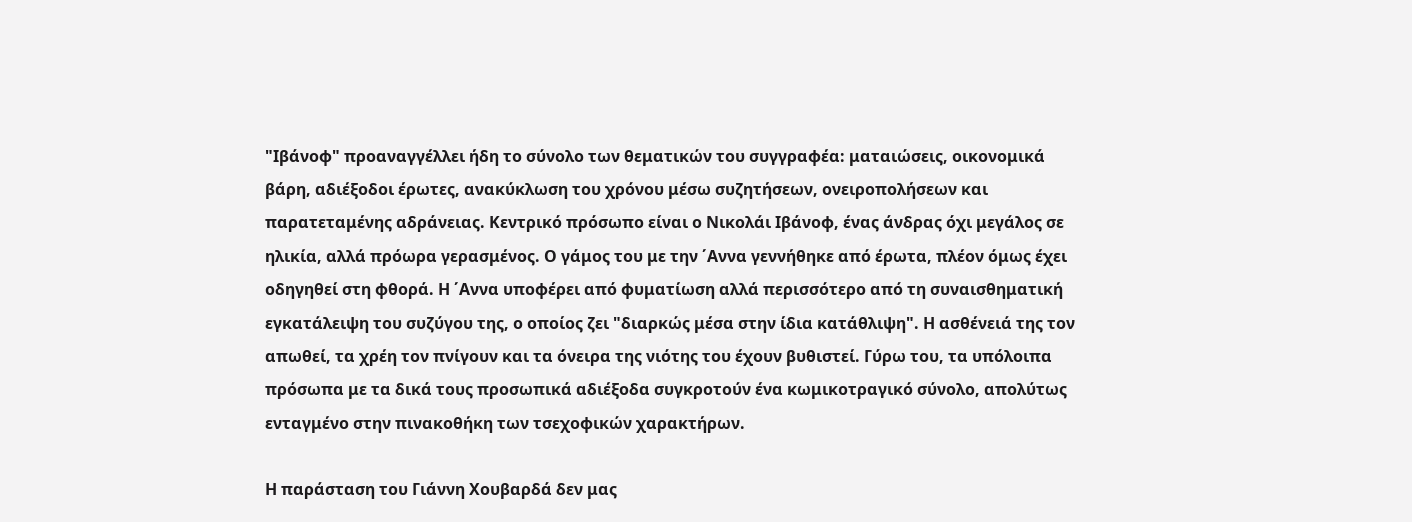"Ιβάνοφ" προαναγγέλλει ήδη το σύνολο των θεματικών του συγγραφέα: ματαιώσεις, οικονομικά βάρη, αδιέξοδοι έρωτες, ανακύκλωση του χρόνου μέσω συζητήσεων, ονειροπολήσεων και παρατεταμένης αδράνειας. Κεντρικό πρόσωπο είναι ο Νικολάι Ιβάνοφ, ένας άνδρας όχι μεγάλος σε ηλικία, αλλά πρόωρα γερασμένος. Ο γάμος του με την ΄Αννα γεννήθηκε από έρωτα, πλέον όμως έχει οδηγηθεί στη φθορά. Η ΄Αννα υποφέρει από φυματίωση αλλά περισσότερο από τη συναισθηματική εγκατάλειψη του συζύγου της, ο οποίος ζει "διαρκώς μέσα στην ίδια κατάθλιψη". Η ασθένειά της τον απωθεί, τα χρέη τον πνίγουν και τα όνειρα της νιότης του έχουν βυθιστεί. Γύρω του, τα υπόλοιπα πρόσωπα με τα δικά τους προσωπικά αδιέξοδα συγκροτούν ένα κωμικοτραγικό σύνολο, απολύτως ενταγμένο στην πινακοθήκη των τσεχοφικών χαρακτήρων.

Η παράσταση του Γιάννη Χουβαρδά δεν μας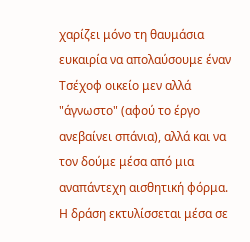χαρίζει μόνο τη θαυμάσια ευκαιρία να απολαύσουμε έναν Τσέχοφ οικείο μεν αλλά "άγνωστο" (αφού το έργο ανεβαίνει σπάνια), αλλά και να τον δούμε μέσα από μια αναπάντεχη αισθητική φόρμα. Η δράση εκτυλίσσεται μέσα σε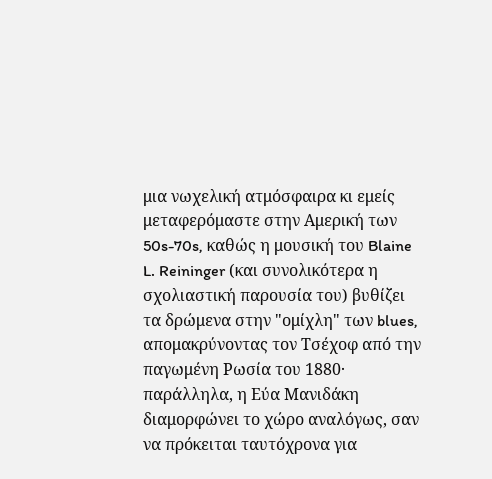μια νωχελική ατμόσφαιρα κι εμείς μεταφερόμαστε στην Αμερική των 50s-70s, καθώς η μουσική του Blaine L. Reininger (και συνολικότερα η σχολιαστική παρουσία του) βυθίζει τα δρώμενα στην "ομίχλη" των blues, απομακρύνοντας τον Τσέχοφ από την παγωμένη Ρωσία του 1880· παράλληλα, η Εύα Μανιδάκη διαμορφώνει το χώρο αναλόγως, σαν να πρόκειται ταυτόχρονα για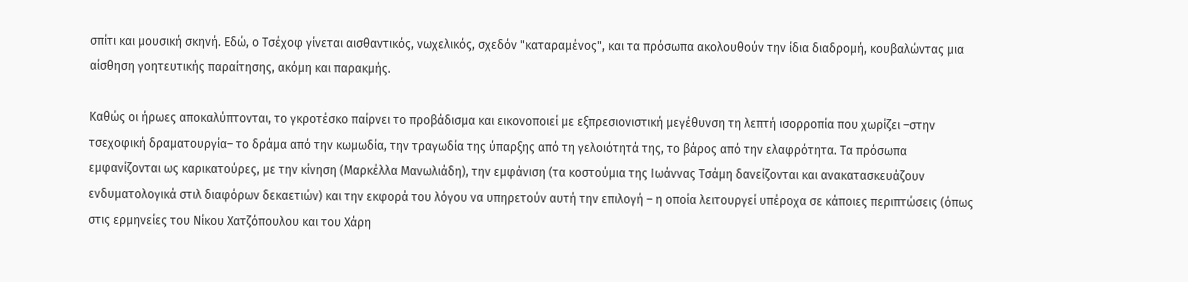σπίτι και μουσική σκηνή. Εδώ, ο Τσέχοφ γίνεται αισθαντικός, νωχελικός, σχεδόν "καταραμένος", και τα πρόσωπα ακολουθούν την ίδια διαδρομή, κουβαλώντας μια αίσθηση γοητευτικής παραίτησης, ακόμη και παρακμής.

Καθώς οι ήρωες αποκαλύπτονται, το γκροτέσκο παίρνει το προβάδισμα και εικονοποιεί με εξπρεσιονιστική μεγέθυνση τη λεπτή ισορροπία που χωρίζει –στην τσεχοφική δραματουργία– το δράμα από την κωμωδία, την τραγωδία της ύπαρξης από τη γελοιότητά της, το βάρος από την ελαφρότητα. Τα πρόσωπα εμφανίζονται ως καρικατούρες, με την κίνηση (Μαρκέλλα Μανωλιάδη), την εμφάνιση (τα κοστούμια της Ιωάννας Τσάμη δανείζονται και ανακατασκευάζουν ενδυματολογικά στιλ διαφόρων δεκαετιών) και την εκφορά του λόγου να υπηρετούν αυτή την επιλογή – η οποία λειτουργεί υπέροχα σε κάποιες περιπτώσεις (όπως στις ερμηνείες του Νίκου Χατζόπουλου και του Χάρη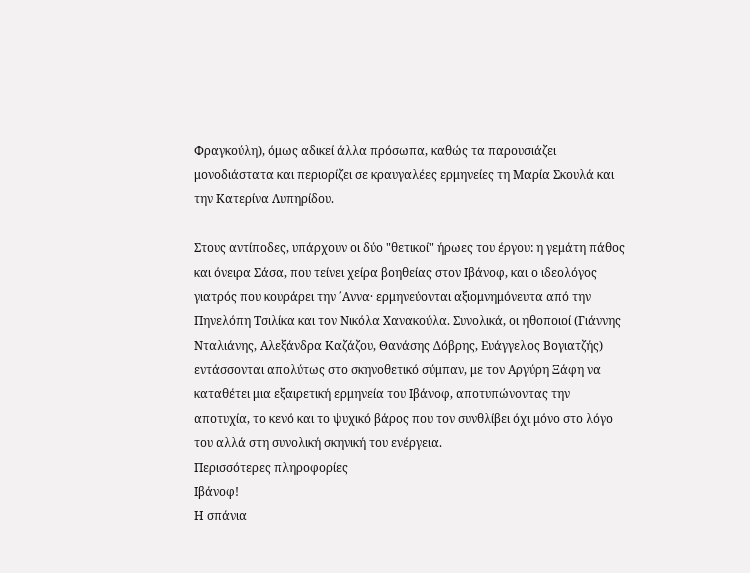Φραγκούλη), όμως αδικεί άλλα πρόσωπα, καθώς τα παρουσιάζει μονοδιάστατα και περιορίζει σε κραυγαλέες ερμηνείες τη Μαρία Σκουλά και την Κατερίνα Λυπηρίδου.

Στους αντίποδες, υπάρχουν οι δύο "θετικοί" ήρωες του έργου: η γεμάτη πάθος και όνειρα Σάσα, που τείνει χείρα βοηθείας στον Ιβάνοφ, και ο ιδεολόγος γιατρός που κουράρει την ΄Αννα· ερμηνεύονται αξιομνημόνευτα από την Πηνελόπη Τσιλίκα και τον Νικόλα Χανακούλα. Συνολικά, οι ηθοποιοί (Γιάννης Νταλιάνης, Αλεξάνδρα Καζάζου, Θανάσης Δόβρης, Ευάγγελος Βογιατζής) εντάσσονται απολύτως στο σκηνοθετικό σύμπαν, με τον Αργύρη Ξάφη να καταθέτει μια εξαιρετική ερμηνεία του Ιβάνοφ, αποτυπώνοντας την αποτυχία, το κενό και το ψυχικό βάρος που τον συνθλίβει όχι μόνο στο λόγο του αλλά στη συνολική σκηνική του ενέργεια.
Περισσότερες πληροφορίες
Ιβάνοφ!
Η σπάνια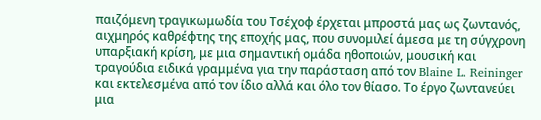παιζόμενη τραγικωμωδία του Τσέχοφ έρχεται μπροστά μας ως ζωντανός, αιχμηρός καθρέφτης της εποχής μας, που συνομιλεί άμεσα με τη σύγχρονη υπαρξιακή κρίση, με μια σημαντική ομάδα ηθοποιών, μουσική και τραγούδια ειδικά γραμμένα για την παράσταση από τον Blaine L. Reininger και εκτελεσμένα από τον ίδιο αλλά και όλο τον θίασο. Το έργο ζωντανεύει μια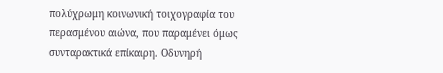πολύχρωμη κοινωνική τοιχογραφία του περασμένου αιώνα, που παραμένει όμως συνταρακτικά επίκαιρη. Οδυνηρή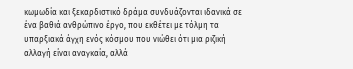κωμωδία και ξεκαρδιστικό δράμα συνδυάζονται ιδανικά σε ένα βαθιά ανθρώπινο έργο, που εκθέτει με τόλμη τα υπαρξιακά άγχη ενός κόσμου που νιώθει ότι μια ριζική αλλαγή είναι αναγκαία, αλλά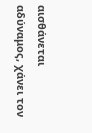αισθάνεται αδύναμος, χάνει τον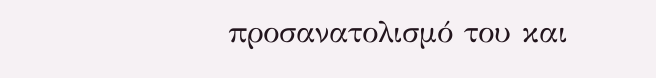προσανατολισμό του και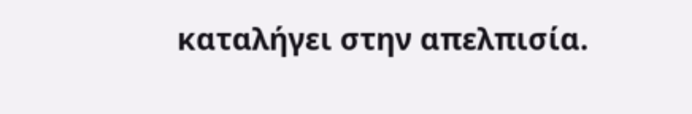καταλήγει στην απελπισία.